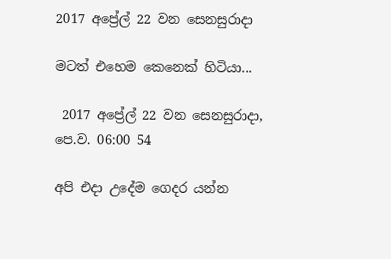2017 අප්‍රේල් 22 වන සෙනසුරාදා

මටත් එහෙම කෙනෙක් හිටියා...

 2017 අප්‍රේල් 22 වන සෙනසුරාදා, පෙ.ව. 06:00 54

අපි එදා උදේම ගෙදර යන්න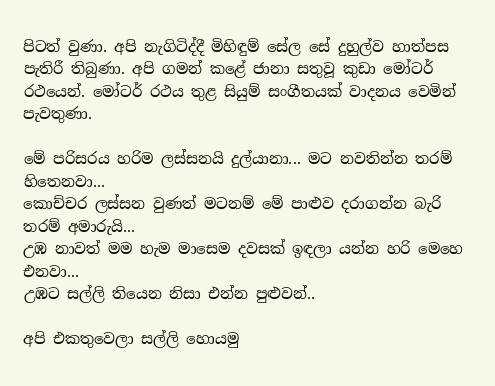පිටත් වුණා. අපි නැගිටිද්දී මිහිඳුම් සේල සේ දුහුල්ව හාත්පස පැතිරී තිබුණා. අපි ගමන් කළේ ජානා සතුවූ කුඩා මෝටර් රථයෙන්. මෝටර් රථය තුළ සියුම් සංගීතයක් වාදනය වෙමින් පැවතුණා.

මේ පරිසරය හරිම ලස්සනයි දුල්යානා... මට නවතින්න තරම් හිතෙනවා...
කොච්චර ලස්සන වුණත් මටනම් මේ පාළුව දරාගන්න බැරි තරම් අමාරුයි...
උඹ නාවත් මම හැම මාසෙම දවසක් ඉඳලා යන්න හරි මෙහෙ එනවා...
උඹට සල්ලි තියෙන නිසා එන්න පුළුවන්..

අපි එකතුවෙලා සල්ලි හොයමු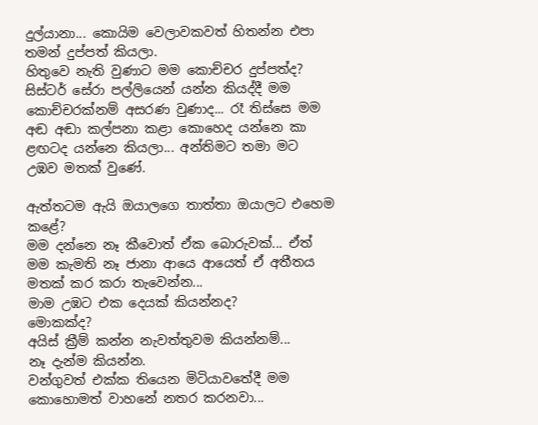දුල්යානා... කොයිම වෙලාවකවත් හිතන්න එපා තමන් දුප්පත් කියලා.
හිතුවෙ නැති වුණාට මම කොච්චර දුප්පත්ද? සිස්ටර් සේරා පල්ලියෙන් යන්න කියද්දී මම කොච්චරක්නම් අසරණ වුණාද... රෑ තිස්සෙ මම අඬ අඬා කල්පනා කළා කොහෙද යන්නෙ කා ළඟටද යන්නෙ කියලා... අන්තිමට තමා මට උඹව මතක් වුණේ.

ඇත්තටම ඇයි ඔයාලගෙ තාත්තා ඔයාලට එහෙම කළේ?
මම දන්නෙ නෑ කීවොත් ඒක බොරුවක්... ඒත් මම කැමති නෑ ජානා ආයෙ ආයෙත් ඒ අතීතය මතක් කර කරා තැවෙන්න...
මාම උඹට එක දෙයක් කියන්නද?
මොකක්ද?
අයිස් ක්‍රීම් කන්න නැවත්තුවම කියන්නම්...
නෑ දැන්ම කියන්න.
වන්ගුවත් එක්ක තියෙන මිටියාවතේදී මම කොහොමත් වාහනේ නතර කරනවා...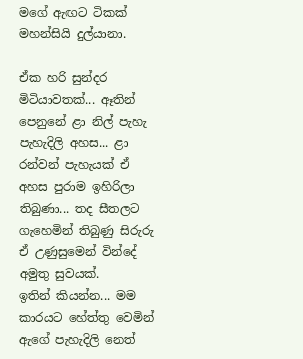මගේ ඇඟට ටිකක් මහන්සියි දුල්යානා.

ඒක හරි සුන්දර මිටියාවතක්... ඈතින් පෙනුනේ ළා නිල් පැහැ පැහැදිලි අහස... ළා රන්වන් පැහැයක් ඒ අහස පුරාම ඉහිරිලා තිබුණා... තද සීතලට ගැහෙමින් තිබුණු සිරුරු ඒ උණුසුමෙන් වින්දේ අමුතු සුවයක්.
ඉතින් කියන්න... මම කාරයට හේත්තු වෙමින් ඇගේ පැහැදිලි නෙත්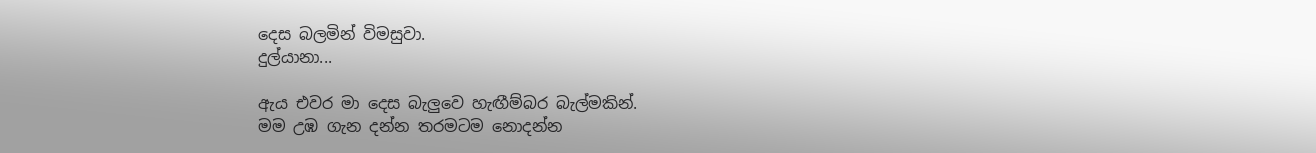දෙස බලමින් විමසුවා.
දුල්යානා...

ඇය එවර මා දෙස බැලුවෙ හැඟීම්බර බැල්මකින්.
මම උඹ ගැන දන්න තරමටම නොදන්න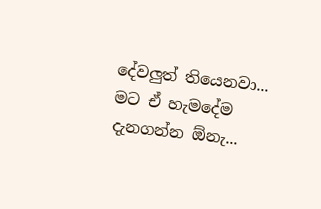දේවලුත් තියෙනවා... මට ඒ හැමදේම දැනගන්න ඕනැ...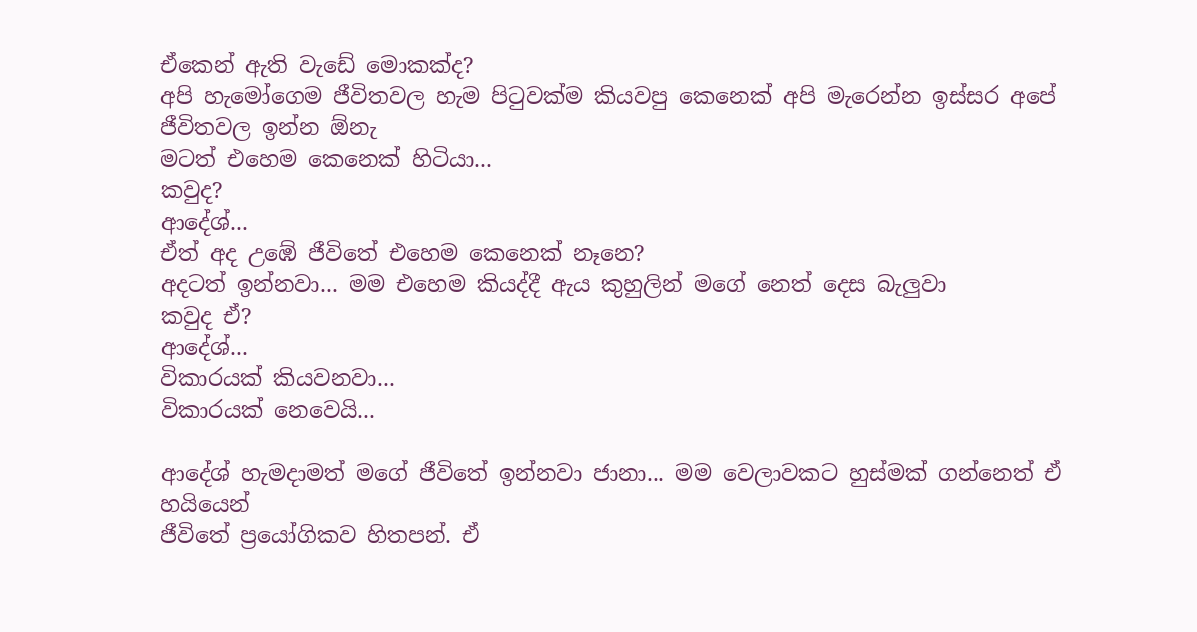ඒකෙන් ඇති වැඩේ මොකක්ද?
අපි හැමෝගෙම ජීවිතවල හැම පිටුවක්ම කියවපු කෙනෙක් අපි මැරෙන්න ඉස්සර අපේ ජීවිතවල ඉන්න ඕනැ
මටත් එහෙම කෙනෙක් හිටියා...
කවුද?
ආදේශ්...
ඒත් අද උඹේ ජීවිතේ එහෙම කෙනෙක් නෑනෙ?
අදටත් ඉන්නවා... මම එහෙම කියද්දී ඇය කුහුලින් මගේ නෙත් දෙස බැලුවා
කවුද ඒ?
ආදේශ්...
විකාරයක් කියවනවා...
විකාරයක් නෙවෙයි...

ආදේශ් හැමදාමත් මගේ ජීවිතේ ඉන්නවා ජානා... මම වෙලාවකට හුස්මක් ගන්නෙත් ඒ හයියෙන්
ජීවිතේ ප්‍රයෝගිකව හිතපන්. ඒ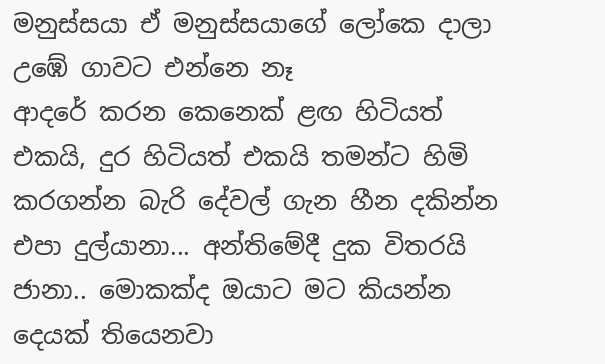මනුස්සයා ඒ මනුස්සයාගේ ලෝකෙ දාලා උඹේ ගාවට එන්නෙ නෑ
ආදරේ කරන කෙනෙක් ළඟ හිටියත් එකයි, දුර හිටියත් එකයි තමන්ට හිමි කරගන්න බැරි දේවල් ගැන හීන දකින්න එපා දුල්යානා... අන්තිමේදී දුක විතරයි
ජානා.. මොකක්ද ඔයාට මට කියන්න දෙයක් තියෙනවා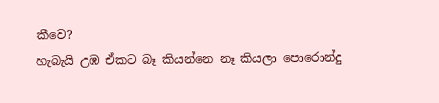කීවෙ?
හැබැයි උඹ ඒකට බෑ කියන්නෙ නෑ කියලා පොරොන්දු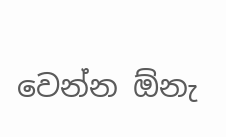වෙන්න ඕනැ